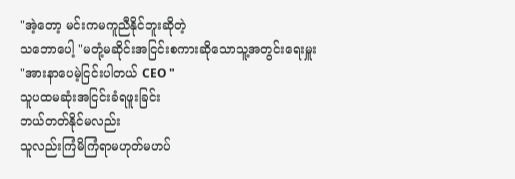"အဲ့တော့ မင်းကမကူညီနိုင်ဘူးဆိုတဲ့
သဘောပေါ့ "မတုံ့မဆိုင်းအငြင်းစကားဆိုသောသူ့အတွင်းရေးမှူး
"အားနာပေမဲ့ငြင်းပါတယ် CEO "
သူပထမဆုံးအငြင်းခံရဖူးခြင်း
ဘယ်တတ်နိုင်မလည်း
သူလည်းကြံမိကြံရာမဟုတ်မဟပ်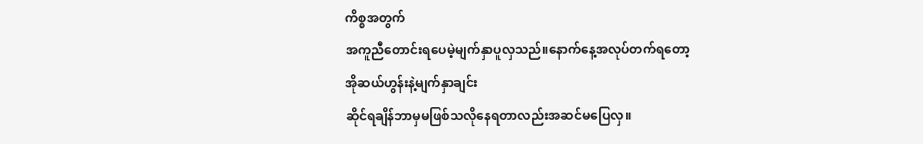ကိစ္စအတွက်
အကူညီတောင်းရပေမဲ့မျက်နှာပူလှသည်။နောက်နေ့အလုပ်တက်ရတော့
အိုဆယ်ဟွန်းနဲ့မျက်နှာချင်း
ဆိုင်ရချိန်ဘာမှမဖြစ်သလိုနေရတာလည်းအဆင်မပြေလှ။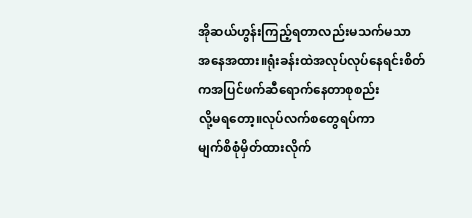အိုဆယ်ဟွန်းကြည့်ရတာလည်းမသက်မသာ
အနေအထား။ရုံးခန်းထဲအလုပ်လုပ်နေရင်းစိတ်ကအပြင်ဖက်ဆီရောက်နေတာစုစည်း
လို့မရတော့။လုပ်လက်စတွေရပ်ကာ
မျက်စိစုံမှိတ်ထားလိုက်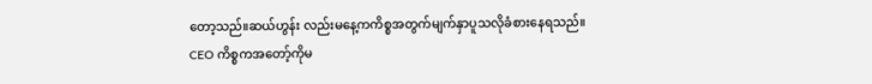တော့သည်။ဆယ်ဟွန်း လည်းမနေ့ကကိစ္စအတွက်မျက်နှာပူသလိုခံစားနေရသည်။
CEO ကိစ္စကအတော့်ကိုမ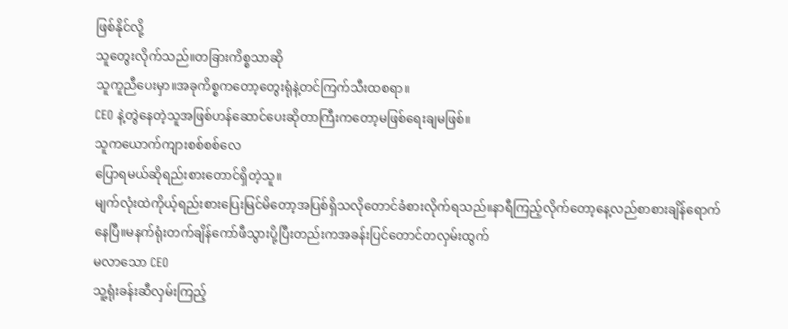ဖြစ်နိုင်လို့
သူတွေးလိုက်သည်။တခြားကိစ္စသာဆို
သူကူညီပေးမှာ။အခုကိစ္စကတော့တွေးရုံနဲ့တင်ကြက်သီးထစရာ။
CEO နဲ့တွဲနေတဲ့သူအဖြစ်ဟန်ဆောင်ပေးဆိုတာကြီးကတော့မဖြစ်ရေးချမဖြစ်။
သူကယောက်ကျားစစ်စစ်လေ
ပြောရမယ်ဆိုရည်းစားတောင်ရှိတဲ့သူ။
မျက်လုံးထဲကိုယ့်ရည်းစားပြေးမြင်မိတော့အပြစ်ရှိသလိုတောင်ခံစားလိုက်ရသည်။နာရီကြည့်လိုက်တော့နေ့လည်စာစားချိန်ရောက်နေပြီ။မနက်ရုံးတက်ချိန်ကော်ဖီသွားပို့ပြီးတည်းကအခန်းပြင်တောင်တလှမ်းထွက်
မလာသော CEO
သူ့ရုံးခန်းဆီလှမ်းကြည့်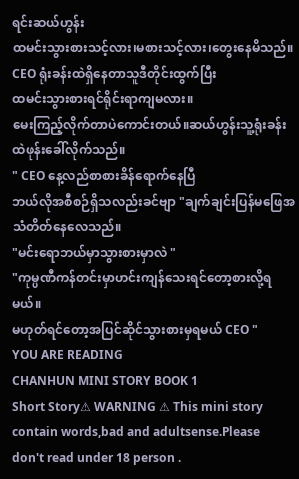ရင်းဆယ်ဟွန်း
ထမင်းသွားစားသင့်လား၊မစားသင့်လား၊တွေးနေမိသည်။
CEO ရုံးခန်းထဲရှိနေတာသူဒီတိုင်းထွက်ပြီး
ထမင်းသွားစားရင်ရိုင်းရာကျမလား။
မေးကြည့်လိုက်တာပဲကောင်းတယ်။ဆယ်ဟွန်းသူ့ရုံးခန်းထဲဖုန်းခေါ်လိုက်သည်။
" CEO နေ့လည်စာစားခိန်ရောက်နေပြီ
ဘယ်လိုအစီစဉ်ရှိသလည်းခင်ဗျာ "ချက်ချင်းပြန်မဖြေအသံတိတ်နေလေသည်။
"မင်းရောဘယ်မှာသွားစားမှာလဲ "
"ကုမ္ပဏီကန်တင်းမှာဟင်းကျန်သေးရင်တော့စားလို့ရမယ်။
မဟုတ်ရင်တော့အပြင်ဆိုင်သွားစားမှရမယ် CEO "
YOU ARE READING
CHANHUN MINI STORY BOOK 1
Short Story⚠ WARNING ⚠ This mini story contain words,bad and adultsense.Please don't read under 18 person .